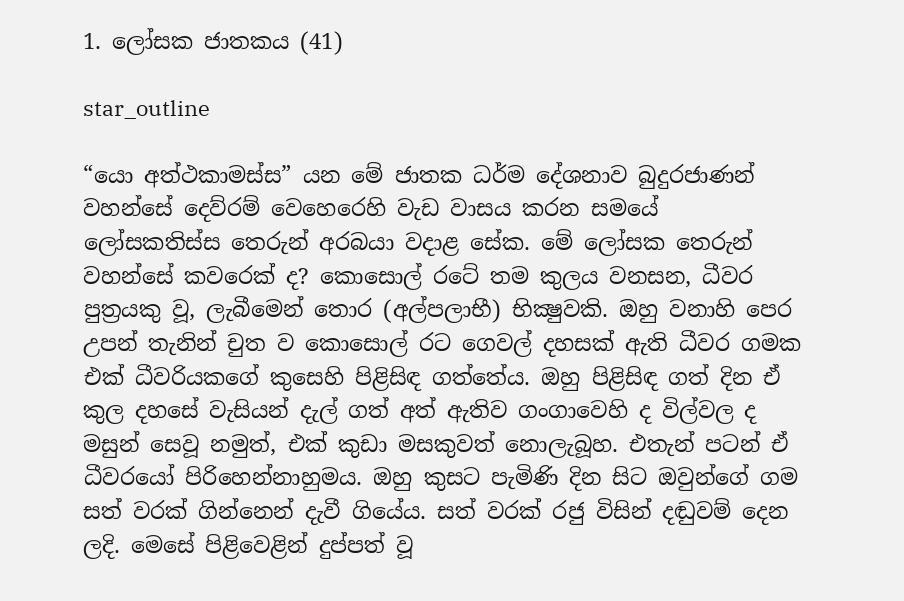1. ලෝසක ජාතකය (41)

star_outline

“යො අත්ථකාමස්ස” යන මේ ජාතක ධර්ම දේශනාව බුදුරජාණන් වහන්සේ දෙව්රම් වෙහෙරෙහි වැඩ වාසය කරන සමයේ ලෝසකතිස්ස තෙරුන් අරබයා වදාළ සේක. මේ ලෝසක තෙරුන් වහන්සේ කවරෙක් ද? කොසොල් රටේ තම කුලය වනසන, ධීවර පුත්‍රයකු වූ, ලැබීමෙන් තොර (අල්පලාභී) භික්‍ෂුවකි. ඔහු වනාහි පෙර උපන් තැනින් චුත ව කොසොල් රට ගෙවල් දහසක් ඇති ධීවර ගමක එක් ධීවරියකගේ කුසෙහි පිළිසිඳ ගත්තේය. ඔහු පිළිසිඳ ගත් දින ඒ කුල දහසේ වැසියන් දැල් ගත් අත් ඇතිව ගංගාවෙහි ද විල්වල ද මසුන් සෙවූ නමුත්, එක් කුඩා මසකුවත් නොලැබූහ. එතැන් පටන් ඒ ධීවරයෝ පිරිහෙන්නාහුමය. ඔහු කුසට පැමිණි දින සිට ඔවුන්ගේ ගම සත් වරක් ගින්නෙන් දැවී ගියේය. සත් වරක් රජු විසින් දඬුවම් දෙන ලදි. මෙසේ පිළිවෙළින් දුප්පත් වූ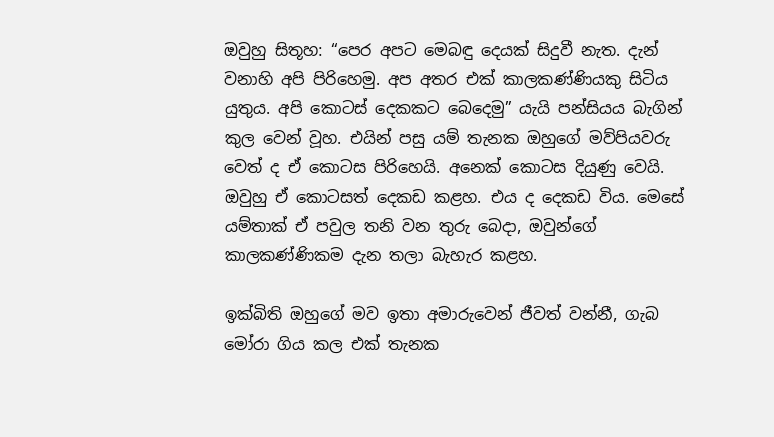ඔවුහු සිතූහ: “පෙර අපට මෙබඳු දෙයක් සිදුවී නැත. දැන් වනාහි අපි පිරිහෙමු. අප අතර එක් කාලකණ්ණියකු සිටිය යුතුය. අපි කොටස් දෙකකට බෙදෙමු” යැයි පන්සියය බැගින් කුල වෙන් වූහ. එයින් පසු යම් තැනක ඔහුගේ මව්පියවරු වෙත් ද ඒ කොටස පිරිහෙයි. අනෙක් කොටස දියුණු වෙයි. ඔවුහු ඒ කොටසත් දෙකඩ කළහ. එය ද දෙකඩ විය. මෙසේ යම්තාක් ඒ පවුල තනි වන තුරු බෙදා, ඔවුන්ගේ කාලකණ්ණිකම දැන තලා බැහැර කළහ.

ඉක්බිති ඔහුගේ මව ඉතා අමාරුවෙන් ජීවත් වන්නී, ගැබ මෝරා ගිය කල එක් තැනක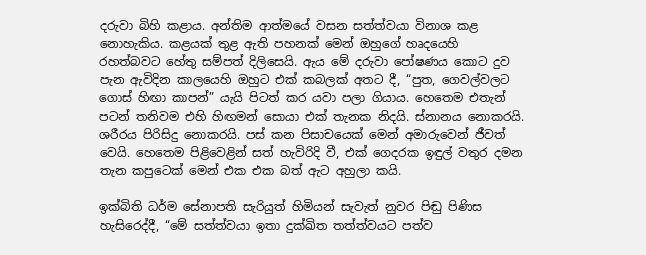දරුවා බිහි කළාය. අන්තිම ආත්මයේ වසන සත්ත්වයා විනාශ කළ නොහැකිය. කළයක් තුළ ඇති පහනක් මෙන් ඔහුගේ හෘදයෙහි රහත්බවට හේතු සම්පත් දිලිසෙයි. ඇය මේ දරුවා පෝෂණය කොට දුව පැන ඇවිදින කාලයෙහි ඔහුට එක් කබලක් අතට දී, “පුත, ගෙවල්වලට ගොස් හිඟා කාපන්” යැයි පිටත් කර යවා පලා ගියාය. හෙතෙම එතැන් පටන් තනිවම එහි හිඟමන් සොයා එක් තැනක නිදයි. ස්නානය නොකරයි. ශරීරය පිරිසිදු නොකරයි. පස් කන පිසාචයෙක් මෙන් අමාරුවෙන් ජීවත් වෙයි. හෙතෙම පිළිවෙළින් සත් හැවිරිදි වී, එක් ගෙදරක ඉඳුල් වතුර දමන තැන කපුටෙක් මෙන් එක එක බත් ඇට අහුලා කයි.

ඉක්බිති ධර්ම සේනාපති සැරියුත් හිමියන් සැවැත් නුවර පිඬු පිණිස හැසිරෙද්දී, “මේ සත්ත්වයා ඉතා දුක්ඛිත තත්ත්වයට පත්ව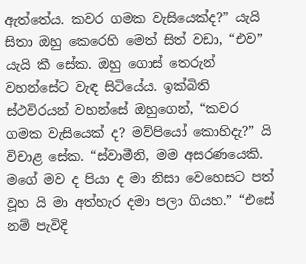ඇත්තේය. කවර ගමක වැසියෙක්ද?” යැයි සිතා ඔහු කෙරෙහි මෙත් සිත් වඩා, “එව” යැයි කී සේක. ඔහු ගොස් තෙරුන් වහන්සේට වැඳ සිටියේය. ඉක්බිති ස්ථවිරයන් වහන්සේ ඔහුගෙන්, “කවර ගමක වැසියෙක් ද? මව්පියෝ කොහිදැ?” යි විචාළ සේක. “ස්වාමීනි, මම අසරණයෙකි. මගේ මව ද පියා ද මා නිසා වෙහෙසට පත් වූහ යි මා අත්හැර දමා පලා ගියහ.” “එසේ නම් පැවිදි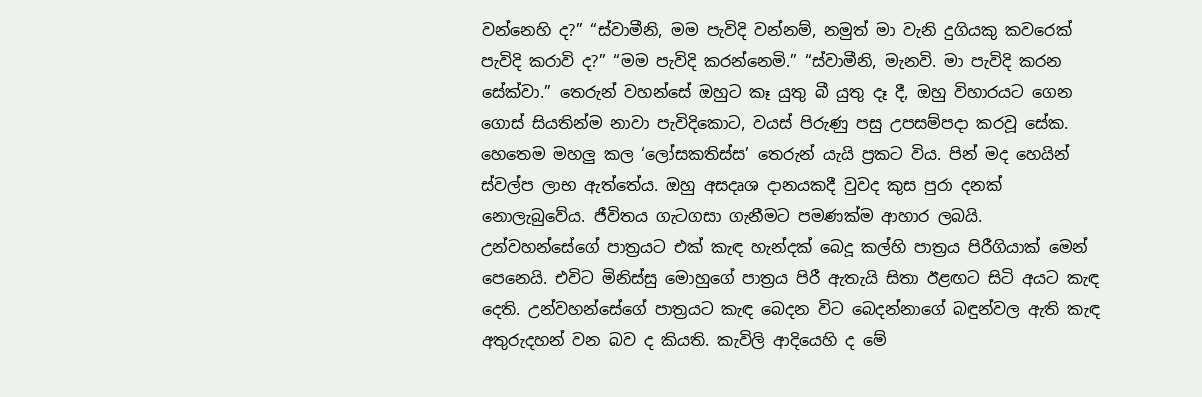වන්නෙහි ද?” “ස්වාමීනි, මම පැවිදි වන්නම්, නමුත් මා වැනි දුගියකු කවරෙක් පැවිදි කරාවි ද?” “මම පැවිදි කරන්නෙමි.” “ස්වාමීනි, මැනවි. මා පැවිදි කරන සේක්වා.” තෙරුන් වහන්සේ ඔහුට කෑ යුතු බී යුතු දෑ දී, ඔහු විහාරයට ගෙන ගොස් සියතින්ම නාවා පැවිදිකොට, වයස් පිරුණු පසු උපසම්පදා කරවූ සේක. හෙතෙම මහලු කල ‘ලෝසකතිස්ස’ තෙරුන් යැයි ප්‍රකට විය. පින් මද හෙයින් ස්වල්ප ලාභ ඇත්තේය. ඔහු අසදෘශ දානයකදී වුවද කුස පුරා දනක් නොලැබුවේය. ජීවිතය ගැටගසා ගැනීමට පමණක්ම ආහාර ලබයි. උන්වහන්සේගේ පාත්‍රයට එක් කැඳ හැන්දක් බෙදූ කල්හි පාත්‍රය පිරීගියාක් මෙන් පෙනෙයි. එවිට මිනිස්සු මොහුගේ පාත්‍රය පිරී ඇතැයි සිතා ඊළඟට සිටි අයට කැඳ දෙති. උන්වහන්සේගේ පාත්‍රයට කැඳ බෙදන විට බෙදන්නාගේ බඳුන්වල ඇති කැඳ අතුරුදහන් වන බව ද කියති. කැවිලි ආදියෙහි ද මේ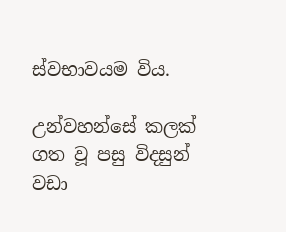ස්වභාවයම විය.

උන්වහන්සේ කලක් ගත වූ පසු විදසුන් වඩා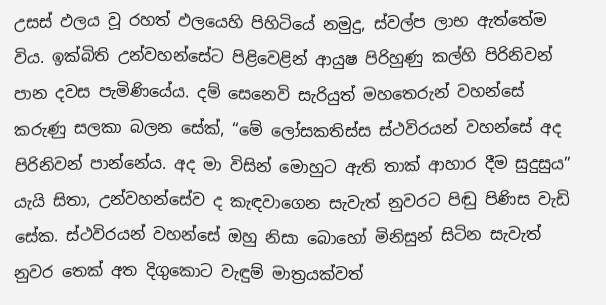උසස් ඵලය වූ රහත් ඵලයෙහි පිහිටියේ නමුදු, ස්වල්ප ලාභ ඇත්තේම විය. ඉක්බිති උන්වහන්සේට පිළිවෙළින් ආයුෂ පිරිහුණු කල්හි පිරිනිවන් පාන දවස පැමිණියේය. දම් සෙනෙවි සැරියුත් මහතෙරුන් වහන්සේ කරුණු සලකා බලන සේක්, “මේ ලෝසකතිස්ස ස්ථවිරයන් වහන්සේ අද පිරිනිවන් පාන්නේය. අද මා විසින් මොහුට ඇති තාක් ආහාර දීම සුදුසුය” යැයි සිතා, උන්වහන්සේව ද කැඳවාගෙන සැවැත් නුවරට පිඬු පිණිස වැඩි සේක. ස්ථවිරයන් වහන්සේ ඔහු නිසා බොහෝ මිනිසුන් සිටින සැවැත් නුවර තෙක් අත දිගුකොට වැඳුම් මාත්‍රයක්වත්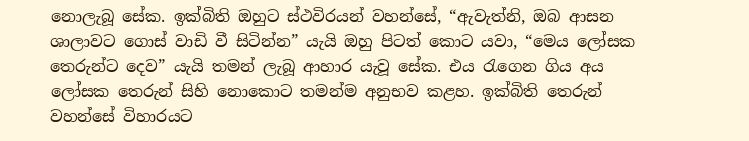නොලැබූ සේක. ඉක්බිති ඔහුට ස්ථවිරයන් වහන්සේ, “ඇවැත්නි, ඔබ ආසන ශාලාවට ගොස් වාඩි වී සිටින්න” යැයි ඔහු පිටත් කොට යවා, “මෙය ලෝසක තෙරුන්ට දෙව” යැයි තමන් ලැබූ ආහාර යැවූ සේක. එය රැගෙන ගිය අය ලෝසක තෙරුන් සිහි නොකොට තමන්ම අනුභව කළහ. ඉක්බිති තෙරුන් වහන්සේ විහාරයට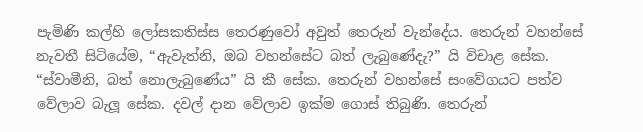පැමිණි කල්හි ලෝසකතිස්ස තෙරණුවෝ අවුත් තෙරුන් වැන්දේය. තෙරුන් වහන්සේ නැවතී සිටියේම, “ඇවැත්නි, ඔබ වහන්සේට බත් ලැබුණේදැ?” යි විචාළ සේක. “ස්වාමීනි, බත් නොලැබුණේය” යි කී සේක. තෙරුන් වහන්සේ සංවේගයට පත්ව වේලාව බැලූ සේක. දවල් දාන වේලාව ඉක්ම ගොස් තිබුණි. තෙරුන්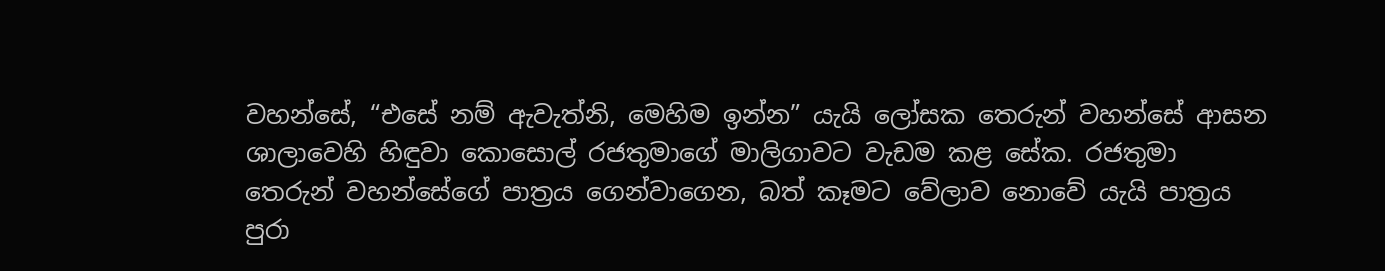වහන්සේ, “එසේ නම් ඇවැත්නි, මෙහිම ඉන්න” යැයි ලෝසක තෙරුන් වහන්සේ ආසන ශාලාවෙහි හිඳුවා කොසොල් රජතුමාගේ මාලිගාවට වැඩම කළ සේක. රජතුමා තෙරුන් වහන්සේගේ පාත්‍රය ගෙන්වාගෙන, බත් කෑමට වේලාව නොවේ යැයි පාත්‍රය පුරා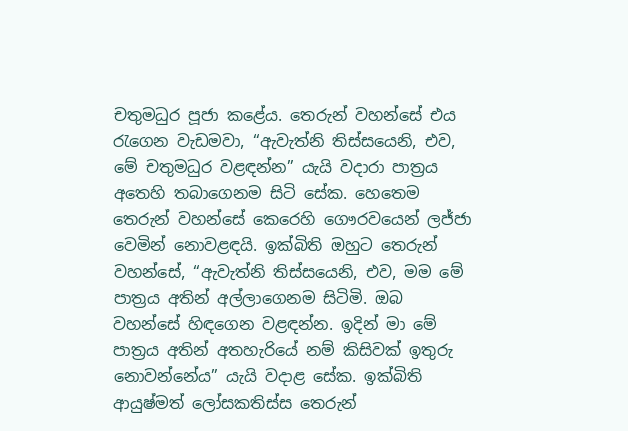චතුමධුර පූජා කළේය. තෙරුන් වහන්සේ එය රැගෙන වැඩමවා, “ඇවැත්නි තිස්සයෙනි, එව, මේ චතුමධුර වළඳන්න” යැයි වදාරා පාත්‍රය අතෙහි තබාගෙනම සිටි සේක. හෙතෙම තෙරුන් වහන්සේ කෙරෙහි ගෞරවයෙන් ලජ්ජා වෙමින් නොවළඳයි. ඉක්බිති ඔහුට තෙරුන් වහන්සේ, “ඇවැත්නි තිස්සයෙනි, එව, මම මේ පාත්‍රය අතින් අල්ලාගෙනම සිටිමි. ඔබ වහන්සේ හිඳගෙන වළඳන්න. ඉදින් මා මේ පාත්‍රය අතින් අතහැරියේ නම් කිසිවක් ඉතුරු නොවන්නේය” යැයි වදාළ සේක. ඉක්බිති ආයුෂ්මත් ලෝසකතිස්ස තෙරුන්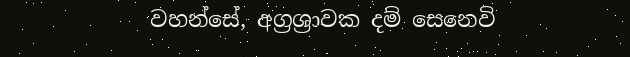වහන්සේ, අග්‍රශ්‍රාවක දම් සෙනෙවි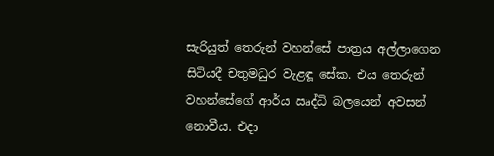සැරියුත් තෙරුන් වහන්සේ පාත්‍රය අල්ලාගෙන සිටියදී චතුමධුර වැළඳූ සේක. එය තෙරුන් වහන්සේගේ ආර්ය ඍද්ධි බලයෙන් අවසන් නොවීය. එදා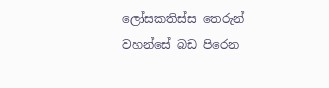ලෝසකතිස්ස තෙරුන් වහන්සේ බඩ පිරෙන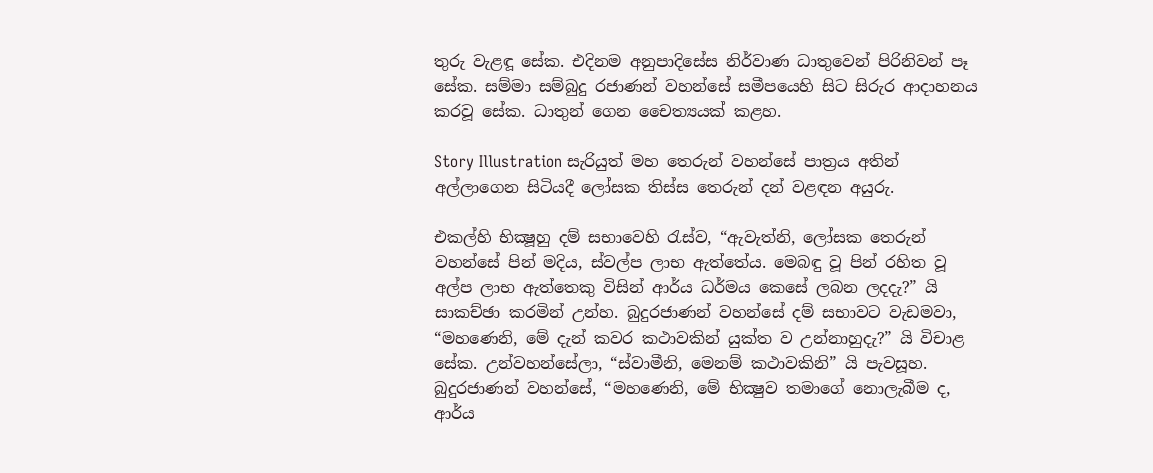තුරු වැළඳූ සේක. එදිනම අනුපාදිසේස නිර්වාණ ධාතුවෙන් පිරිනිවන් පෑ සේක. සම්මා සම්බුදු රජාණන් වහන්සේ සමීපයෙහි සිට සිරුර ආදාහනය කරවූ සේක. ධාතුන් ගෙන චෛත්‍යයක් කළහ.

Story Illustration සැරියුත් මහ තෙරුන් වහන්සේ පාත්‍රය අතින් අල්ලාගෙන සිටියදී ලෝසක තිස්ස තෙරුන් දන් වළඳන අයුරු.

එකල්හි භික්‍ෂූහු දම් සභාවෙහි රැස්ව, “ඇවැත්නි, ලෝසක තෙරුන් වහන්සේ පින් මදිය, ස්වල්ප ලාභ ඇත්තේය. මෙබඳු වූ පින් රහිත වූ අල්ප ලාභ ඇත්තෙකු විසින් ආර්ය ධර්මය කෙසේ ලබන ලදදැ?” යි සාකච්ඡා කරමින් උන්හ. බුදුරජාණන් වහන්සේ දම් සභාවට වැඩමවා, “මහණෙනි, මේ දැන් කවර කථාවකින් යුක්ත ව උන්නාහුදැ?” යි විචාළ සේක. උන්වහන්සේලා, “ස්වාමීනි, මෙනම් කථාවකිනි” යි පැවසූහ. බුදුරජාණන් වහන්සේ, “මහණෙනි, මේ භික්‍ෂුව තමාගේ නොලැබීම ද, ආර්ය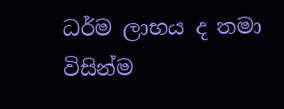ධර්ම ලාභය ද තමා විසින්ම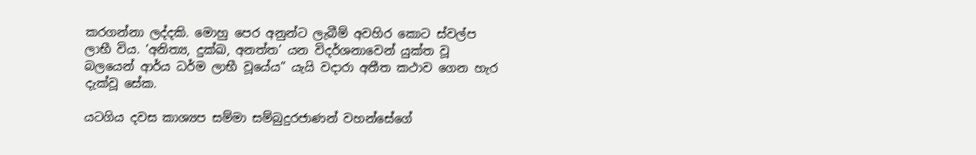කරගන්නා ලද්දකි. මොහු පෙර අනුන්ට ලැබීම් අවහිර කොට ස්වල්ප ලාභී විය. ‘අනිත්‍ය, දුක්ඛ, අනත්ත’ යන විදර්ශනාවෙන් යුක්ත වූ බලයෙන් ආර්ය ධර්ම ලාභී වූයේය” යැයි වදාරා අතීත කථාව ගෙන හැර දැක්වූ සේක.

යටගිය දවස කාශ්‍යප සම්මා සම්බුදුරජාණන් වහන්සේගේ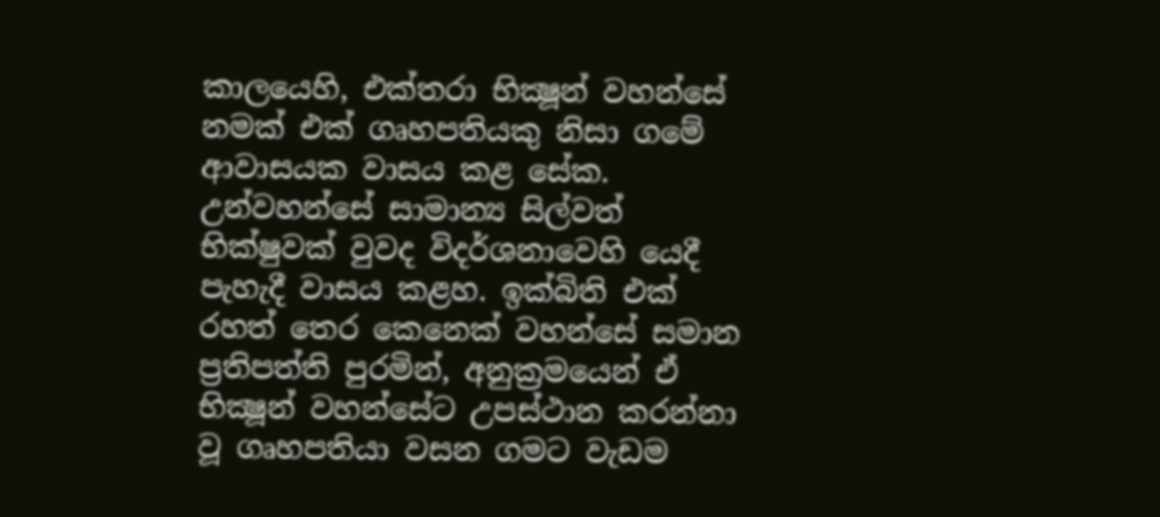කාලයෙහි, එක්තරා භික්‍ෂූන් වහන්සේ නමක් එක් ගෘහපතියකු නිසා ගමේ ආවාසයක වාසය කළ සේක. උන්වහන්සේ සාමාන්‍ය සිල්වත් භික්ෂුවක් වුවද විදර්ශනාවෙහි යෙදී පැහැදී වාසය කළහ. ඉක්බිති එක් රහත් තෙර කෙනෙක් වහන්සේ සමාන ප්‍රතිපත්ති පුරමින්, අනුක්‍රමයෙන් ඒ භික්‍ෂූන් වහන්සේට උපස්ථාන කරන්නා වූ ගෘහපතියා වසන ගමට වැඩම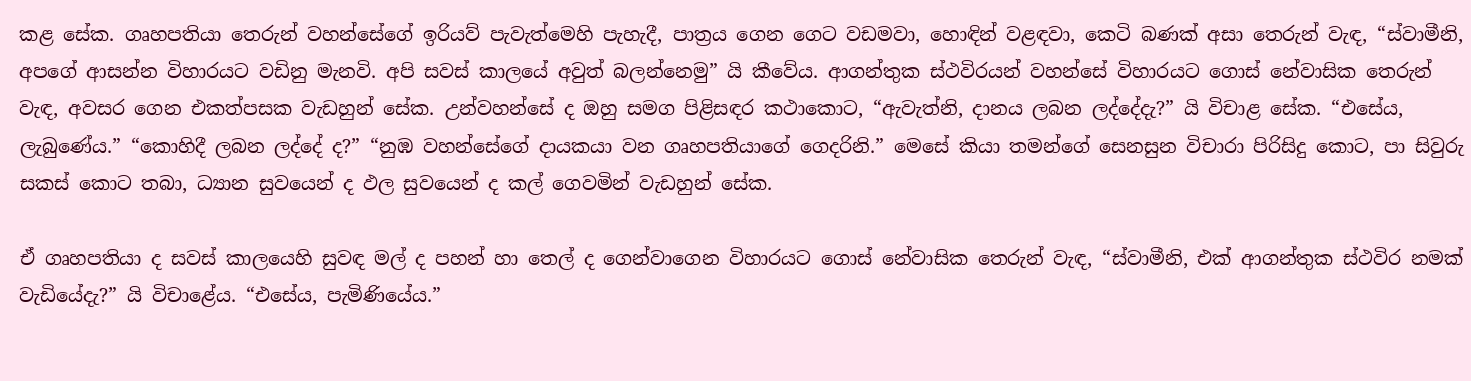කළ සේක. ගෘහපතියා තෙරුන් වහන්සේගේ ඉරියව් පැවැත්මෙහි පැහැදී, පාත්‍රය ගෙන ගෙට වඩමවා, හොඳින් වළඳවා, කෙටි බණක් අසා තෙරුන් වැඳ, “ස්වාමීනි, අපගේ ආසන්න විහාරයට වඩිනු මැනවි. අපි සවස් කාලයේ අවුත් බලන්නෙමු” යි කීවේය. ආගන්තුක ස්ථවිරයන් වහන්සේ විහාරයට ගොස් නේවාසික තෙරුන් වැඳ, අවසර ගෙන එකත්පසක වැඩහුන් සේක. උන්වහන්සේ ද ඔහු සමග පිළිසඳර කථාකොට, “ඇවැත්නි, දානය ලබන ලද්දේදැ?” යි විචාළ සේක. “එසේය, ලැබුණේය.” “කොහිදී ලබන ලද්දේ ද?” “නුඹ වහන්සේගේ දායකයා වන ගෘහපතියාගේ ගෙදරිනි.” මෙසේ කියා තමන්ගේ සෙනසුන විචාරා පිරිසිදු කොට, පා සිවුරු සකස් කොට තබා, ධ්‍යාන සුවයෙන් ද ඵල සුවයෙන් ද කල් ගෙවමින් වැඩහුන් සේක.

ඒ ගෘහපතියා ද සවස් කාලයෙහි සුවඳ මල් ද පහන් හා තෙල් ද ගෙන්වාගෙන විහාරයට ගොස් නේවාසික තෙරුන් වැඳ, “ස්වාමීනි, එක් ආගන්තුක ස්ථවිර නමක් වැඩියේදැ?” යි විචාළේය. “එසේය, පැමිණියේය.”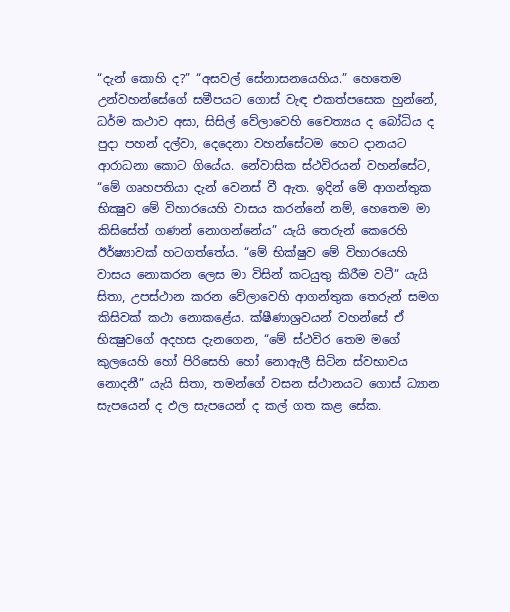“දැන් කොහි ද?” “අසවල් සේනාසනයෙහිය.” හෙතෙම උන්වහන්සේගේ සමීපයට ගොස් වැඳ එකත්පසෙක හුන්නේ, ධර්ම කථාව අසා, සිසිල් වේලාවෙහි චෛත්‍යය ද බෝධිය ද පුදා පහන් දල්වා, දෙදෙනා වහන්සේටම හෙට දානයට ආරාධනා කොට ගියේය. නේවාසික ස්ථවිරයන් වහන්සේට, “මේ ගෘහපතියා දැන් වෙනස් වී ඇත. ඉදින් මේ ආගන්තුක භික්‍ෂුව මේ විහාරයෙහි වාසය කරන්නේ නම්, හෙතෙම මා කිසිසේත් ගණන් නොගන්නේය” යැයි තෙරුන් කෙරෙහි ඊර්ෂ්‍යාවක් හටගත්තේය. “මේ භික්ෂුව මේ විහාරයෙහි වාසය නොකරන ලෙස මා විසින් කටයුතු කිරීම වටී” යැයි සිතා, උපස්ථාන කරන වේලාවෙහි ආගන්තුක තෙරුන් සමග කිසිවක් කථා නොකළේය. ක්ෂීණාශ්‍රවයන් වහන්සේ ඒ භික්‍ෂුවගේ අදහස දැනගෙන, “මේ ස්ථවිර තෙම මගේ කුලයෙහි හෝ පිරිසෙහි හෝ නොඇලී සිටින ස්වභාවය නොදනී” යැයි සිතා, තමන්ගේ වසන ස්ථානයට ගොස් ධ්‍යාන සැපයෙන් ද ඵල සැපයෙන් ද කල් ගත කළ සේක.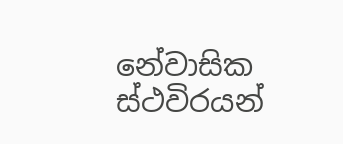නේවාසික ස්ථවිරයන්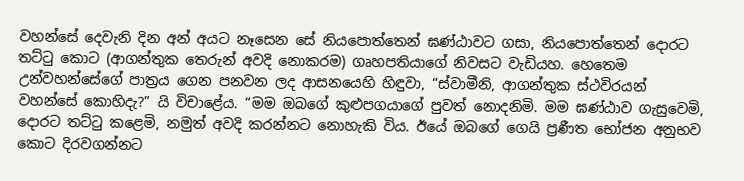වහන්සේ දෙවැනි දින අන් අයට නෑසෙන සේ නියපොත්තෙන් ඝණ්ඨාවට ගසා, නියපොත්තෙන් දොරට තට්ටු කොට (ආගන්තුක තෙරුන් අවදි නොකරම) ගෘහපතියාගේ නිවසට වැඩියහ. හෙතෙම උන්වහන්සේගේ පාත්‍රය ගෙන පනවන ලද ආසනයෙහි හිඳුවා, “ස්වාමීනි, ආගන්තුක ස්ථවිරයන් වහන්සේ කොහිදැ?” යි විචාළේය. “මම ඔබගේ කුළුපගයාගේ පුවත් නොදනිමි. මම ඝණ්ඨාව ගැසුවෙමි, දොරට තට්ටු කළෙමි, නමුත් අවදි කරන්නට නොහැකි විය. ඊයේ ඔබගේ ගෙයි ප්‍රණීත භෝජන අනුභව කොට දිරවගන්නට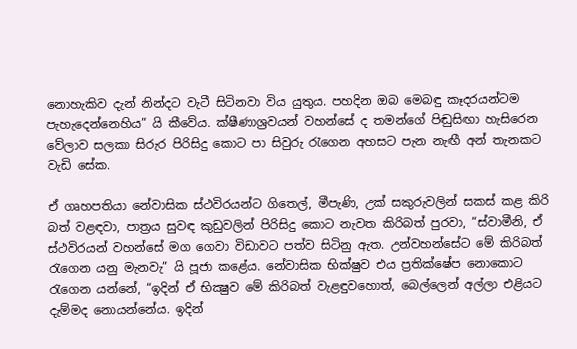නොහැකිව දැන් නින්දට වැටී සිටිනවා විය යුතුය. පහදින ඔබ මෙබඳු කෑදරයන්ටම පැහැදෙන්නෙහිය” යි කීවේය. ක්ෂීණාශ්‍රවයන් වහන්සේ ද තමන්ගේ පිඬුසිඟා හැසිරෙන වේලාව සලකා සිරුර පිරිසිදු කොට පා සිවුරු රැගෙන අහසට පැන නැඟී අන් තැනකට වැඩි සේක.

ඒ ගෘහපතියා නේවාසික ස්ථවිරයන්ට ගිතෙල්, මීපැණි, උක් සකුරුවලින් සකස් කළ කිරි බත් වළඳවා, පාත්‍රය සුවඳ කුඩුවලින් පිරිසිදු කොට නැවත කිරිබත් පුරවා, “ස්වාමීනි, ඒ ස්ථවිරයන් වහන්සේ මග ගෙවා විඩාවට පත්ව සිටිනු ඇත. උන්වහන්සේට මේ කිරිබත් රැගෙන යනු මැනවැ” යි පූජා කළේය. නේවාසික භික්ෂුව එය ප්‍රතික්ෂේප නොකොට රැගෙන යන්නේ, “ඉදින් ඒ භික්‍ෂුව මේ කිරිබත් වැළඳුවහොත්, බෙල්ලෙන් අල්ලා එළියට දැම්මද නොයන්නේය. ඉදින්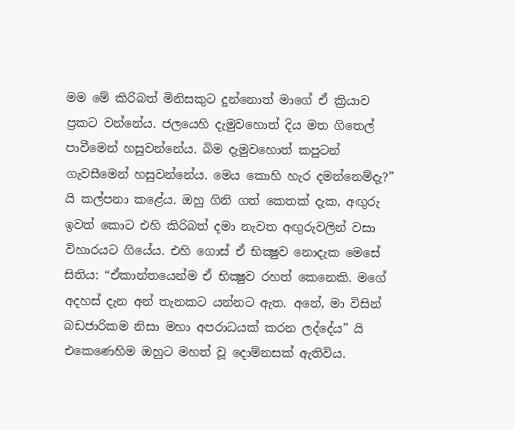මම මේ කිරිබත් මිනිසකුට දුන්නොත් මාගේ ඒ ක්‍රියාව ප්‍රකට වන්නේය. ජලයෙහි දැමුවහොත් දිය මත ගිතෙල් පාවීමෙන් හසුවන්නේය. බිම දැමුවහොත් කපුටන් ගැවසීමෙන් හසුවන්නේය. මෙය කොහි හැර දමන්නෙම්දැ?” යි කල්පනා කළේය. ඔහු ගිනි ගත් කෙතක් දැක, අඟුරු ඉවත් කොට එහි කිරිබත් දමා නැවත අඟුරුවලින් වසා විහාරයට ගියේය. එහි ගොස් ඒ භික්‍ෂුව නොදැක මෙසේ සිතිය: “ඒකාන්තයෙන්ම ඒ භික්‍ෂුව රහත් කෙනෙකි. මගේ අදහස් දැන අන් තැනකට යන්නට ඇත. අනේ, මා විසින් බඩජාරිකම නිසා මහා අපරාධයක් කරන ලද්දේය” යි එකෙණෙහිම ඔහුට මහත් වූ දොම්නසක් ඇතිවිය.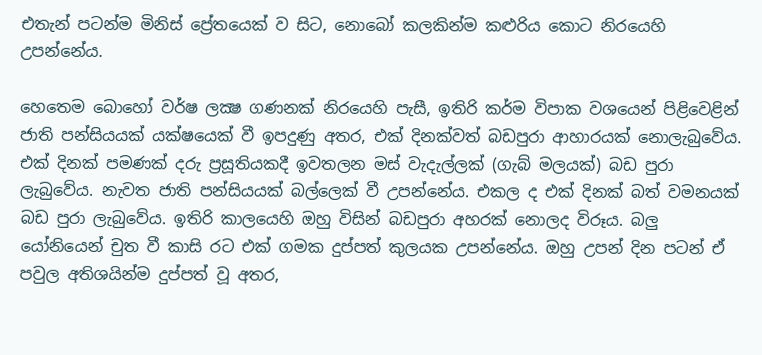එතැන් පටන්ම මිනිස් ප්‍රේතයෙක් ව සිට, නොබෝ කලකින්ම කළුරිය කොට නිරයෙහි උපන්නේය.

හෙතෙම බොහෝ වර්ෂ ලක්‍ෂ ගණනක් නිරයෙහි පැසී, ඉතිරි කර්ම විපාක වශයෙන් පිළිවෙළින් ජාති පන්සියයක් යක්ෂයෙක් වී ඉපදුණු අතර, එක් දිනක්වත් බඩපුරා ආහාරයක් නොලැබුවේය. එක් දිනක් පමණක් දරු ප්‍රසූතියකදී ඉවතලන මස් වැදැල්ලක් (ගැබ් මලයක්) බඩ පුරා ලැබුවේය. නැවත ජාති පන්සියයක් බල්ලෙක් වී උපන්නේය. එකල ද එක් දිනක් බත් වමනයක් බඩ පුරා ලැබුවේය. ඉතිරි කාලයෙහි ඔහු විසින් බඩපුරා අහරක් නොලද විරූය. බලු යෝනියෙන් චුත වී කාසි රට එක් ගමක දුප්පත් කුලයක උපන්නේය. ඔහු උපන් දින පටන් ඒ පවුල අතිශයින්ම දුප්පත් වූ අතර,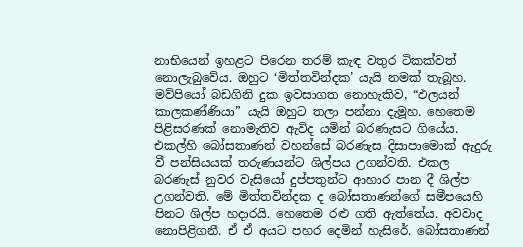නාභියෙන් ඉහළට පිරෙන තරම් කැඳ වතුර ටිකක්වත් නොලැබුවේය. ඔහුට ‘මිත්තවින්දක’ යැයි නමක් තැබූහ. මව්පියෝ බඩගිනි දුක ඉවසාගත නොහැකිව, “ඵලයන් කාලකණ්ණියා” යැයි ඔහුට තලා පන්නා දැමූහ. හෙතෙම පිළිසරණක් නොමැතිව ඇවිද යමින් බරණැසට ගියේය. එකල්හි බෝසතාණන් වහන්සේ බරණැස දිසාපාමොක් ඇදුරු වී පන්සියයක් තරුණයන්ට ශිල්පය උගන්වති. එකල බරණැස් නුවර වැසියෝ දුප්පතුන්ට ආහාර පාන දී ශිල්ප උගන්වති. මේ මිත්තවින්දක ද බෝසතාණන්ගේ සමීපයෙහි පිනට ශිල්ප හදාරයි. හෙතෙම රළු ගති ඇත්තේය. අවවාද නොපිළිගනී. ඒ ඒ අයට පහර දෙමින් හැසිරේ. බෝසතාණන්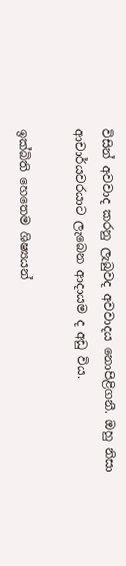විසින් අවවාද කරනු ලැබුවද අවවාදය නොපිළිගනී. ඔහු නිසා ආචාර්යවරයාට ලැබෙන ආදායම ද අඩු විය.

ඉක්බිති හෙතෙම ශිෂ්‍යයන්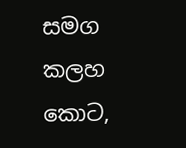සමග කලහ කොට,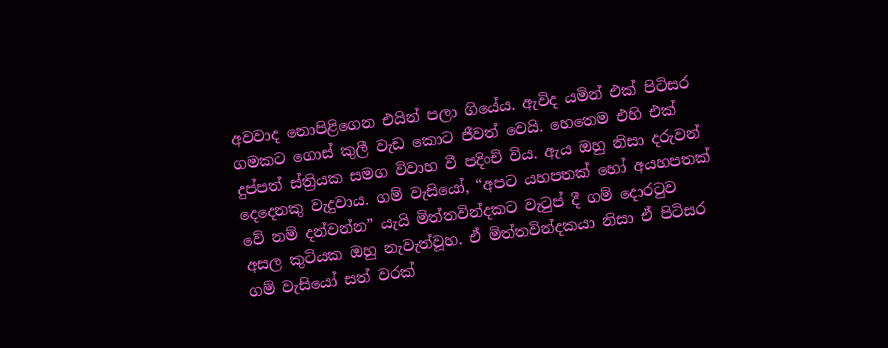අවවාද නොපිළිගෙන එයින් පලා ගියේය. ඇවිද යමින් එක් පිටිසර ගමකට ගොස් කුලී වැඩ කොට ජීවත් වෙයි. හෙතෙම එහි එක් දුප්පත් ස්ත්‍රියක සමග විවාහ වී පදිංචි විය. ඇය ඔහු නිසා දරුවන් දෙදෙනකු වැදුවාය. ගම් වැසියෝ, “අපට යහපතක් හෝ අයහපතක් වේ නම් දන්වන්න” යැයි මිත්තවින්දකට වැටුප් දී ගම් දොරටුව අසල කුටියක ඔහු නැවැත්වූහ. ඒ මිත්තවින්දකයා නිසා ඒ පිටිසර ගම් වැසියෝ සත් වරක්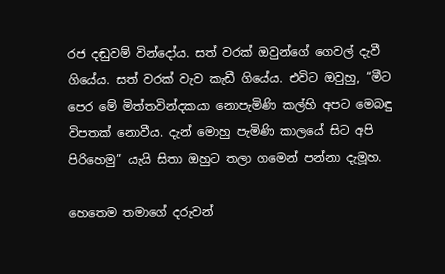රජ දඬුවම් වින්දෝය. සත් වරක් ඔවුන්ගේ ගෙවල් දැවී ගියේය. සත් වරක් වැව කැඩී ගියේය. එවිට ඔවුහු, “මීට පෙර මේ මිත්තවින්දකයා නොපැමිණි කල්හි අපට මෙබඳු විපතක් නොවීය. දැන් මොහු පැමිණි කාලයේ සිට අපි පිරිහෙමු” යැයි සිතා ඔහුට තලා ගමෙන් පන්නා දැමූහ.

හෙතෙම තමාගේ දරුවන්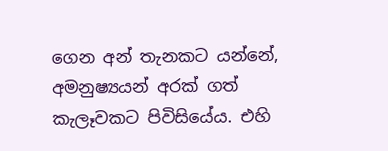ගෙන අන් තැනකට යන්නේ, අමනුෂ්‍යයන් අරක් ගත් කැලෑවකට පිවිසියේය. එහි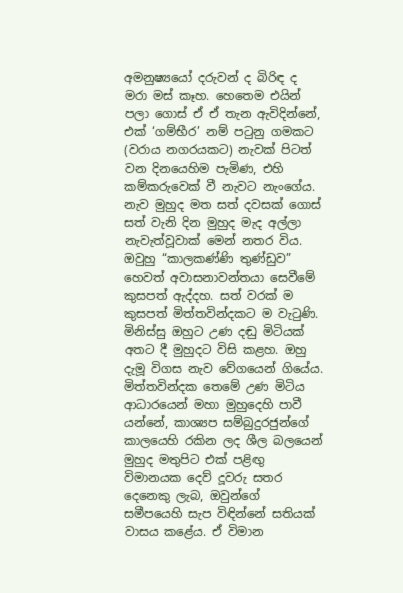අමනුෂ්‍යයෝ දරුවන් ද බිරිඳ ද මරා මස් කෑහ. හෙතෙම එයින් පලා ගොස් ඒ ඒ තැන ඇවිදින්නේ, එක් ‘ගම්භීර’ නම් පටුනු ගමකට (වරාය නගරයකට) නැවක් පිටත් වන දිනයෙහිම පැමිණ, එහි කම්කරුවෙක් වී නැවට නැංගේය. නැව මුහුද මත සත් දවසක් ගොස් සත් වැනි දින මුහුද මැද අල්ලා නැවැත්වූවාක් මෙන් නතර විය. ඔවුහු “කාලකණ්ණි තුණ්ඩුව” හෙවත් අවාසනාවන්තයා සෙවීමේ කුසපත් ඇද්දහ. සත් වරක් ම කුසපත් මිත්තවින්දකට ම වැටුණි. මිනිස්සු ඔහුට උණ දඬු මිටියක් අතට දී මුහුදට විසි කළහ. ඔහු දැමූ විගස නැව වේගයෙන් ගියේය. මිත්තවින්දක තෙමේ උණ මිටිය ආධාරයෙන් මහා මුහුදෙහි පාවී යන්නේ, කාශ්‍යප සම්බුදුරජුන්ගේ කාලයෙහි රකින ලද ශීල බලයෙන් මුහුද මතුපිට එක් පළිඟු විමානයක දෙව් දූවරු සතර දෙනෙකු ලැබ, ඔවුන්ගේ සමීපයෙහි සැප විඳින්නේ සතියක් වාසය කළේය. ඒ විමාන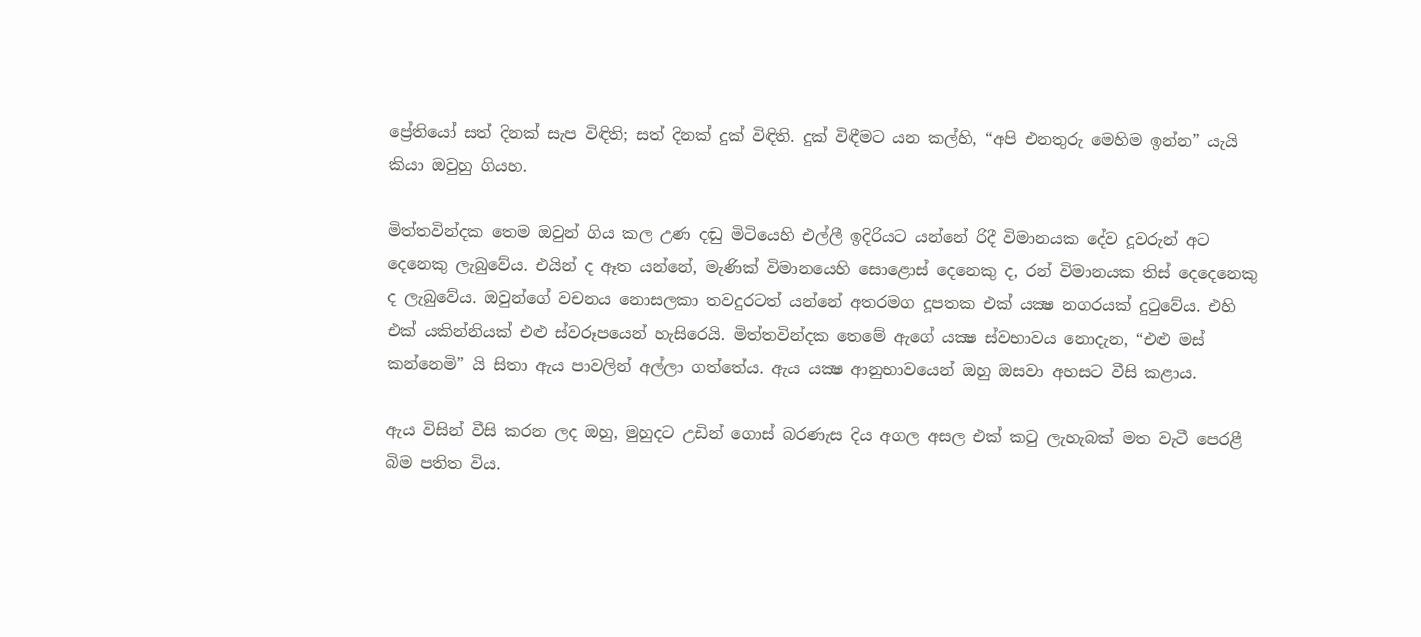ප්‍රේතියෝ සත් දිනක් සැප විඳිති; සත් දිනක් දුක් විඳිති. දුක් විඳීමට යන කල්හි, “අපි එනතුරු මෙහිම ඉන්න” යැයි කියා ඔවුහු ගියහ.

මිත්තවින්දක තෙම ඔවුන් ගිය කල උණ දඬු මිටියෙහි එල්ලී ඉදිරියට යන්නේ රිදී විමානයක දේව දූවරුන් අට දෙනෙකු ලැබුවේය. එයින් ද ඈත යන්නේ, මැණික් විමානයෙහි සොළොස් දෙනෙකු ද, රන් විමානයක තිස් දෙදෙනෙකු ද ලැබුවේය. ඔවුන්ගේ වචනය නොසලකා තවදුරටත් යන්නේ අතරමග දූපතක එක් යක්‍ෂ නගරයක් දුටුවේය. එහි එක් යකින්නියක් එළු ස්වරූපයෙන් හැසිරෙයි. මිත්තවින්දක තෙමේ ඇගේ යක්‍ෂ ස්වභාවය නොදැන, “එළු මස් කන්නෙමි” යි සිතා ඇය පාවලින් අල්ලා ගත්තේය. ඇය යක්‍ෂ ආනුභාවයෙන් ඔහු ඔසවා අහසට වීසි කළාය.

ඇය විසින් වීසි කරන ලද ඔහු, මුහුදට උඩින් ගොස් බරණැස දිය අගල අසල එක් කටු ලැහැබක් මත වැටී පෙරළී බිම පතිත විය.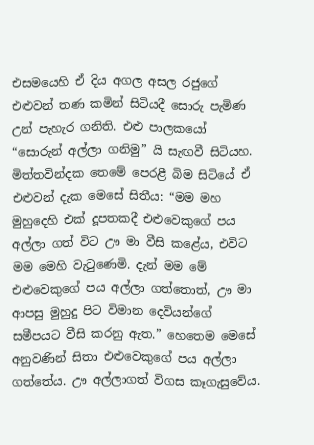එසමයෙහි ඒ දිය අගල අසල රජුගේ එළුවන් තණ කමින් සිටියදී සොරු පැමිණ උන් පැහැර ගනිති. එළු පාලකයෝ “සොරුන් අල්ලා ගනිමු” යි සැඟවී සිටියහ. මිත්තවින්දක තෙමේ පෙරළී බිම සිටියේ ඒ එළුවන් දැක මෙසේ සිතීය: “මම මහ මුහුදෙහි එක් දූපතකදී එළුවෙකුගේ පය අල්ලා ගත් විට ඌ මා වීසි කළේය, එවිට මම මෙහි වැටුණෙමි. දැන් මම මේ එළුවෙකුගේ පය අල්ලා ගත්තොත්, ඌ මා ආපසු මුහුදු පිට විමාන දෙවියන්ගේ සමීපයට වීසි කරනු ඇත.” හෙතෙම මෙසේ අනුවණින් සිතා එළුවෙකුගේ පය අල්ලා ගත්තේය. ඌ අල්ලාගත් විගස කෑගැසුවේය.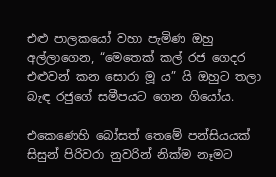එළු පාලකයෝ වහා පැමිණ ඔහු අල්ලාගෙන, “මෙතෙක් කල් රජ ගෙදර එළුවන් කන සොරා මූ ය” යි ඔහුට තලා බැඳ රජුගේ සමීපයට ගෙන ගියෝය.

එකෙණෙහි බෝසත් තෙමේ පන්සියයක් සිසුන් පිරිවරා නුවරින් නික්ම නෑමට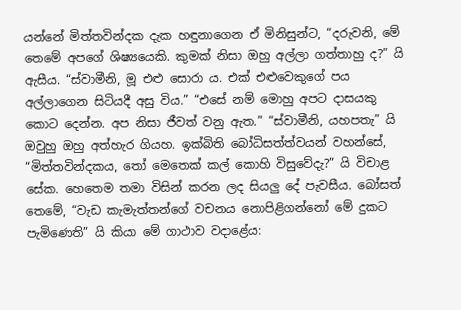යන්නේ මිත්තවින්දක දැක හඳුනාගෙන ඒ මිනිසුන්ට, “දරුවනි, මේ තෙමේ අපගේ ශිෂ්‍යයෙකි. කුමක් නිසා ඔහු අල්ලා ගත්තාහු ද?” යි ඇසීය. “ස්වාමීනි, මූ එළු සොරා ය. එක් එළුවෙකුගේ පය අල්ලාගෙන සිටියදී අසු විය.” “එසේ නම් මොහු අපට දාසයකු කොට දෙන්න. අප නිසා ජීවත් වනු ඇත.” “ස්වාමීනි, යහපතැ” යි ඔවුහු ඔහු අත්හැර ගියහ. ඉක්බිති බෝධිසත්ත්වයන් වහන්සේ, “මිත්තවින්දකය, තෝ මෙතෙක් කල් කොහි විසුවේදැ?” යි විචාළ සේක. හෙතෙම තමා විසින් කරන ලද සියලු දේ පැවසීය. බෝසත් තෙමේ, “වැඩ කැමැත්තන්ගේ වචනය නොපිළිගන්නෝ මේ දුකට පැමිණෙති” යි කියා මේ ගාථාව වදාළේය: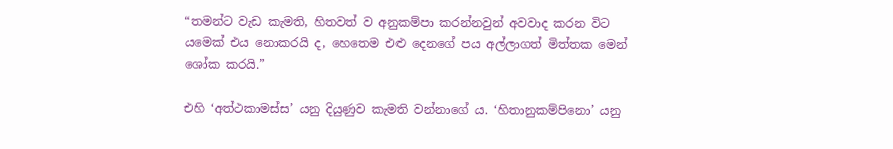“තමන්ට වැඩ කැමති, හිතවත් ව අනුකම්පා කරන්නවුන් අවවාද කරන විට යමෙක් එය නොකරයි ද, හෙතෙම එළු දෙනගේ පය අල්ලාගත් මිත්තක මෙන් ශෝක කරයි.”

එහි ‘අත්ථකාමස්ස’ යනු දියුණුව කැමති වන්නාගේ ය. ‘හිතානුකම්පිනො’ යනු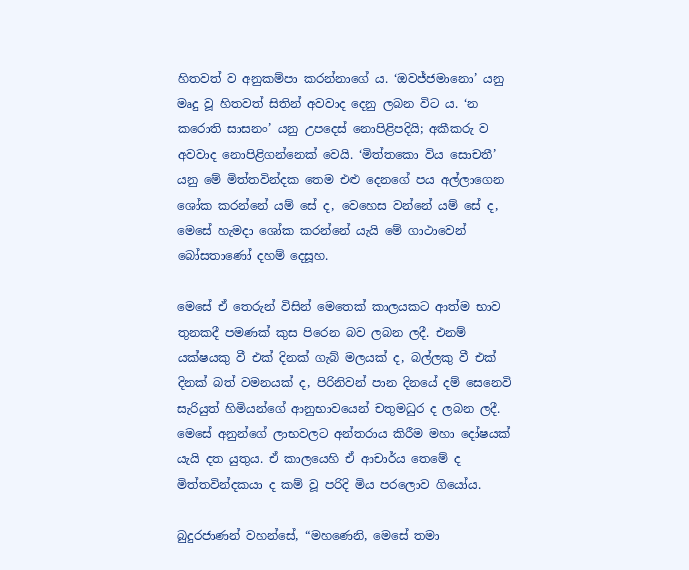හිතවත් ව අනුකම්පා කරන්නාගේ ය. ‘ඔවජ්ජමානො’ යනු මෘදු වූ හිතවත් සිතින් අවවාද දෙනු ලබන විට ය. ‘න කරොති සාසනං’ යනු උපදෙස් නොපිළිපදියි; අකීකරු ව අවවාද නොපිළිගන්නෙක් වෙයි. ‘මිත්තකො විය සොචතී’ යනු මේ මිත්තවින්දක තෙම එළු දෙනගේ පය අල්ලාගෙන ශෝක කරන්නේ යම් සේ ද, වෙහෙස වන්නේ යම් සේ ද, මෙසේ හැමදා ශෝක කරන්නේ යැයි මේ ගාථාවෙන් බෝසතාණෝ දහම් දෙසූහ.

මෙසේ ඒ තෙරුන් විසින් මෙතෙක් කාලයකට ආත්ම භාව තුනකදී පමණක් කුස පිරෙන බව ලබන ලදී. එනම් යක්ෂයකු වී එක් දිනක් ගැබ් මලයක් ද, බල්ලකු වී එක් දිනක් බත් වමනයක් ද, පිරිනිවන් පාන දිනයේ දම් සෙනෙවි සැරියුත් හිමියන්ගේ ආනුභාවයෙන් චතුමධුර ද ලබන ලදී. මෙසේ අනුන්ගේ ලාභවලට අන්තරාය කිරීම මහා දෝෂයක් යැයි දත යුතුය. ඒ කාලයෙහි ඒ ආචාර්ය තෙමේ ද මිත්තවින්දකයා ද කම් වූ පරිදි මිය පරලොව ගියෝය.

බුදුරජාණන් වහන්සේ, “මහණෙනි, මෙසේ තමා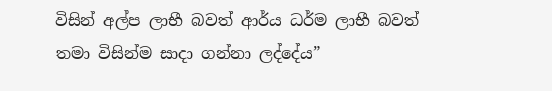විසින් අල්ප ලාභී බවත් ආර්ය ධර්ම ලාභී බවත් තමා විසින්ම සාදා ගන්නා ලද්දේය”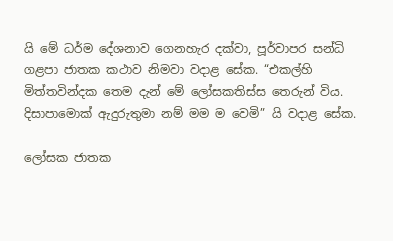යි මේ ධර්ම දේශනාව ගෙනහැර දක්වා, පූර්වාපර සන්ධි ගළපා ජාතක කථාව නිමවා වදාළ සේක. “එකල්හි මිත්තවින්දක තෙම දැන් මේ ලෝසකතිස්ස තෙරුන් විය. දිසාපාමොක් ඇදුරුතුමා නම් මම ම වෙමි” යි වදාළ සේක.

ලෝසක ජාතක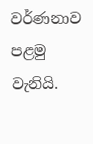වර්ණනාව පළමු වැනියි.